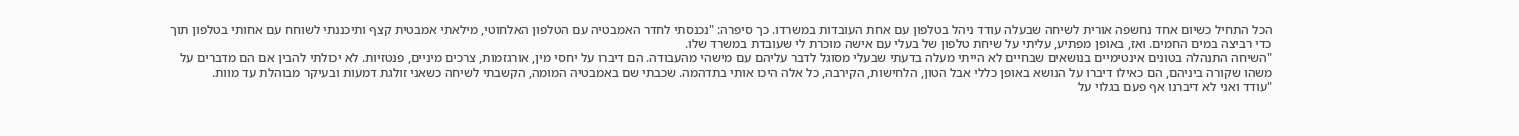הכל התחיל כשיום אחד נחשפה אורית לשיחה שבעלה עודד ניהל בטלפון עם אחת העובדות במשרדו. כך סיפרה: "נכנסתי לחדר האמבטיה עם הטלפון האלחוטי, מילאתי אמבטית קצף ותיכננתי לשוחח עם אחותי בטלפון תוך כדי רביצה במים החמים. ואז, באופן מפתיע, עליתי על שיחת טלפון של בעלי עם אישה מוכרת לי שעובדת במשרד שלו.
"השיחה התנהלה בטונים אינטימיים בנושאים שבחיים לא הייתי מעלה בדעתי שבעלי מסוגל לדבר עליהם עם מישהי מהעבודה. הם דיברו על יחסי מין, אורגזמות, צרכים מיניים, פנטזיות. לא יכולתי להבין אם הם מדברים על משהו שקורה ביניהם, הם כאילו דיברו על הנושא באופן כללי אבל הטון, הלחישות, הקירבה, כל אלה היכו אותי בתדהמה. שכבתי שם באמבטיה המומה, הקשבתי לשיחה כשאני זולגת דמעות ובעיקר מבוהלת עד מוות.
"עודד ואני לא דיברנו אף פעם בגלוי על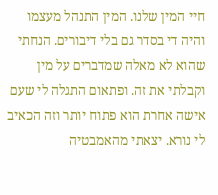חיי המין שלנו. המין התנהל מעצמו והיה די בסדר גם בלי דיבורים. הנחתי שהוא לא מאלה שמדברים על מין וקבלתי את זה. ופתאום התגלה לי שעם אישה אחרת הוא פתוח יותר וזה הכאיב לי נורא. יצאתי מהאמבטיה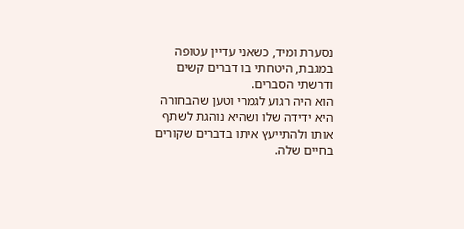נסערת ומיד, כשאני עדיין עטופה במגבת, היטחתי בו דברים קשים ודרשתי הסברים.
הוא היה רגוע לגמרי וטען שהבחורה היא ידידה שלו ושהיא נוהגת לשתף אותו ולהתייעץ איתו בדברים שקורים בחיים שלה.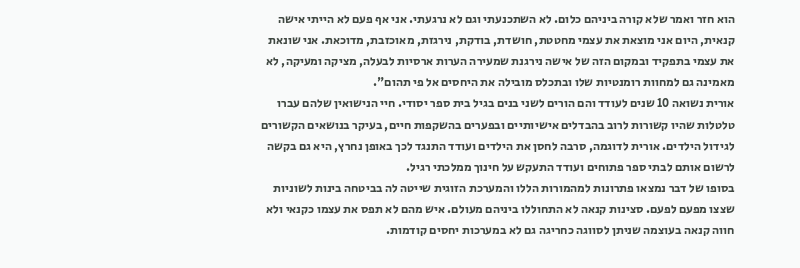הוא חזר ואמר שלא קורה ביניהם כלום. לא השתכנעתי וגם לא נרגעתי. אני אף פעם לא הייתי אישה קנאית, היום אני מוצאת את עצמי מחטטת, חושדת, בודקת, נירגזת, מאוכזבת, מדוכאת. אני שונאת את עצמי בתפקיד ובמקום הזה של אישה נירגנת שמעירה הערות ארסיות לבעלה, מציקה ומעיקה, לא מאמינה גם למחוות רומנטיות שלו ובתכלס מובילה את היחסים אל פי תהום".
אורית נשואה 10 שנים לעודד והם הורים לשני בנים בגיל בית ספר יסודי. חיי הנישואין שלהם עברו טלטלות שהיו קשורות לרוב בהבדלים אישיותיים ובפערים בהשקפות חיים, בעיקר בנושאים הקשורים לגידול הילדים. אורית לדוגמה, סרבה לחסן את הילדים ועודד התנגד לכך באופן נחרץ, היא גם בקשה לרשום אותם לבתי ספר פתוחים ועודד התעקש על חינוך ממלכתי רגיל.
בסופו של דבר נמצאו פתרונות למהמורות הללו והמערכת הזוגית שייטה לה בביטחה בינות לשוניות שצצו מפעם לפעם. סצינות קנאה לא התחוללו ביניהם מעולם. איש מהם לא תפס את עצמו כקנאי ולא חווה קנאה בעוצמה שניתן לסווגה כחריגה גם לא במערכות יחסים קודמות.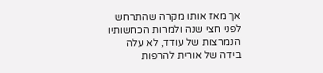אך מאז אותו מקרה שהתרחש לפני חצי שנה ולמרות הכחשותיו הנמרצות של עודד, לא עלה בידה של אורית להרפות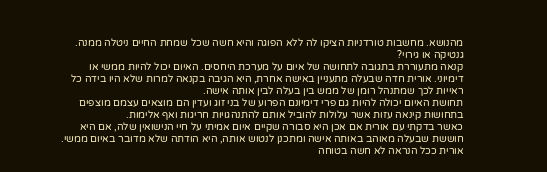מהנושא. מחשבות טורדניות הציקו לה ללא הפוגה והיא חשה שכל שמחת החיים ניטלה ממנה.
גנטיקה או גירוי?
קנאה מתעוררת בתגובה לתחושה של איום על מערכת היחסים. האיום יכול להיות ממשי או דימיוני. אורית חדה שבעלה מתעניין באישה אחרת, היא הגיבה בקנאה למרות שלא היו בידה כל ראייות לכך שמתנהל רומן של ממש בין בעלה לבין אותה אישה.
תחושת האיום יכולה להיות גם פרי דימיונם הפרוע של בני זוג ועדין הם מוצאים עצמם מוצפים בתחושות קינאה עזות אשר עלולות להוביל אותם להתנהגויות חריגות ואף אלימות.
כאשר בדקתי עם אורית אם אכן היא סבורה שקיים איום אמיתי על חיי הנישואין שלה, אם היא חוששת שבעלה מאוהב באותה אישה ומתכנן לנטוש אותה, היא הודתה שלא מדובר באיום ממשי. אורית ככל הנראה לא חשה בטוחה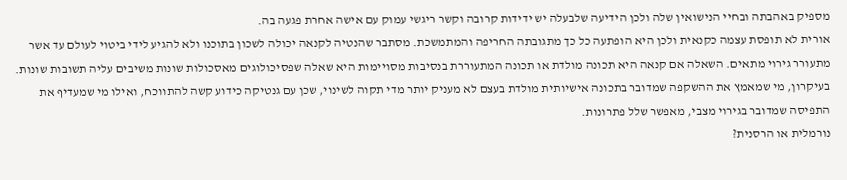מספיק באהבתה ובחיי הנישואין שלה ולכן הידיעה שלבעלה יש ידידות קרובה וקשר ריגשי עמוק עם אישה אחרת פגעה בה.
אורית לא תופסת עצמה כקנאית ולכן היא הופתעה כל כך מתגובתה החריפה והמתמשכת. מסתבר שהנטיה לקנאה יכולה לשכון בתוכנו ולא להגיע לידי ביטוי לעולם עד אשר מתעורר גירוי מתאים. השאלה אם קנאה היא תכונה מולדת או תכונה המתעוררת בנסיבות מסויימות היא שאלה שפסיכולוגים מאסכולות שונות משיבים עליה תשובות שונות.
בעיקרון, מי שמאמץ את ההשקפה שמדובר בתכונה אישיותית מולדת בעצם לא מעניק יותר מדי תקוה לשינוי, שכן עם גנטיקה כידוע קשה להתווכח, ואילו מי שמעדיף את התפיסה שמדובר בגירוי מצבי, מאפשר שלל פתרונות.
נורמלית או הרסנית?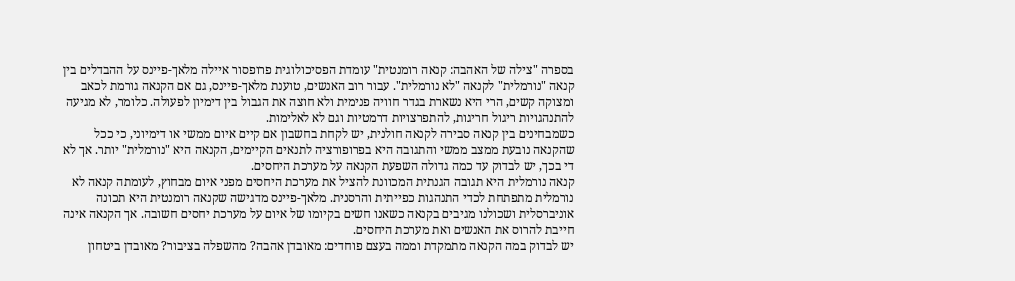בספרה "צילה של האהבה: קנאה רומנטית" עומדת הפסיכולוגית פרופסור איילה מלאך-פיינס על ההבדלים בין קנאה "נורמלית" לקנאה "לא נורמלית". עבור רוב האנשים, טוענת מלאך-פיינס, גם אם הקנאה גורמת לכאב ומצוקה קשים, הרי היא נשארת בגדר חוויה פנימית ולא חוצה את הגבול בין דימיון לפעולה. כלומר, לא מגיעה להתנהגויות ריגול חריגות, להתפרצויות דרמטיות וגם לא לאלימות.
כשמבחינים בין קנאה סבירה לקנאה חולנית, יש לקחת בחשבון אם קיים איום ממשי או דימיוני, כי ככל שהקנאה נובעת ממצב ממשי והתגובה היא בפרופורציה לתנאים הקיימים, הקנאה היא "נורמלית" יותר. אך לא די בכך, יש לבדוק עד כמה גדולה השפעת הקנאה על מערכת היחסים.
קנאה נורמלית היא תגובה הגנתית המכוונת להציל את מערכת היחסים מפני איום מבחוץ, לעומתה קנאה לא נורמלית מתפתחת לכדי התנהגות כפייתית והרסנית. מלאך-פיינס מדגישה שקנאה רומנטית היא תכונה אוניברסלית ושכולנו מגיבים בקנאה כשאנו חשים בקיומו של איום על מערכת יחסים חשובה. אך הקנאה אינה חייבת להרוס את האנשים ואת מערכת היחסים.
יש לבדוק במה הקנאה מתמקדת וממה בעצם פוחדים: מאובדן אהבה? מהשפלה בציבור? מאובדן ביטחון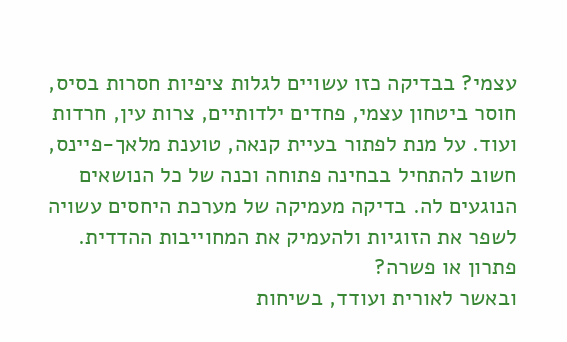עצמי? בבדיקה כזו עשויים לגלות ציפיות חסרות בסיס, חוסר ביטחון עצמי, פחדים ילדותיים, צרות עין, חרדות ועוד. על מנת לפתור בעיית קנאה, טוענת מלאך-פיינס, חשוב להתחיל בבחינה פתוחה וכנה של כל הנושאים הנוגעים לה. בדיקה מעמיקה של מערכת היחסים עשויה לשפר את הזוגיות ולהעמיק את המחוייבות ההדדית.
פתרון או פשרה?
ובאשר לאורית ועודד, בשיחות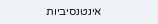אינטנסיביות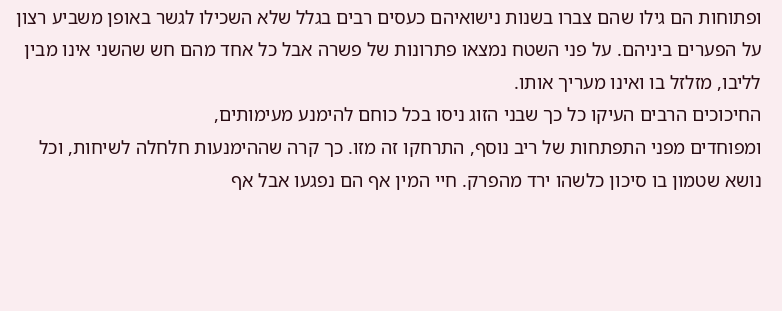ופתוחות הם גילו שהם צברו בשנות נישואיהם כעסים רבים בגלל שלא השכילו לגשר באופן משביע רצון על הפערים ביניהם. על פני השטח נמצאו פתרונות של פשרה אבל כל אחד מהם חש שהשני אינו מבין לליבו, מזלזל בו ואינו מעריך אותו.
החיכוכים הרבים העיקו כל כך שבני הזוג ניסו בכל כוחם להימנע מעימותים,
ומפוחדים מפני התפתחות של ריב נוסף, התרחקו זה מזו. כך קרה שההימנעות חלחלה לשיחות, וכל נושא שטמון בו סיכון כלשהו ירד מהפרק. חיי המין אף הם נפגעו אבל אף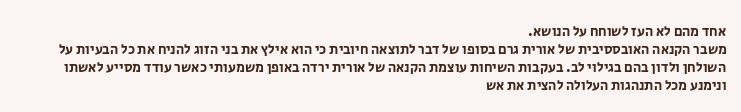אחד מהם לא העז לשוחח על הנושא.
משבר הקנאה האובססיבית של אורית גרם בסופו של דבר לתוצאה חיובית כי הוא אילץ את בני הזוג להניח את כל הבעיות על השולחן ולדון בהם בגילוי לב. בעקבות השיחות עוצמת הקנאה של אורית ירדה באופן משמעותי כאשר עודד מסייע לאשתו ונימנע מכל התנהגות העלולה להצית את אש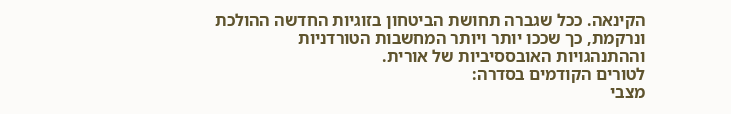הקינאה. ככל שגברה תחושת הביטחון בזוגיות החדשה ההולכת ונרקמת, כך שככו יותר ויותר המחשבות הטורדניות וההתנהגויות האובססיביות של אורית.
לטורים הקודמים בסדרה:
מצבי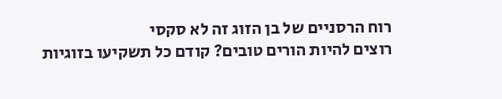רוח הרסניים של בן הזוג זה לא סקסי
רוצים להיות הורים טובים? קודם כל תשקיעו בזוגיות